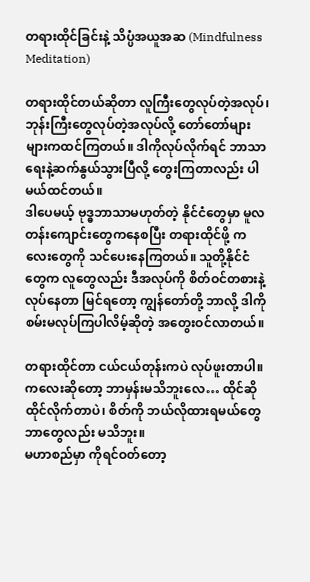တရားထိုင်ခြင်းနဲ့ သိပ္ပံအယူအဆ (Mindfulness Meditation)

တရားထိုင်တယ်ဆိုတာ လူကြီးတွေလုပ်တဲ့အလုပ်၊ ဘုန်းကြီးတွေလုပ်တဲ့အလုပ်လို့ တော်တော်များများကထင်ကြတယ်။ ဒါကိုလုပ်လိုက်ရင် ဘာသာရေးနဲ့ဆက်နွယ်သွားပြီလို့ တွေးကြတာလည်း ပါမယ်ထင်တယ်။
ဒါပေမယ့် ဗုဒ္ဓဘာသာမဟုတ်တဲ့ နိုင်ငံတွေမှာ မူလတန်းကျောင်းတွေကနေစပြီး တရားထိုင်ဖို့ ကလေးတွေကို သင်ပေးနေကြတယ်။ သူတို့နိုင်ငံတွေက လူတွေလည်း ဒီအလုပ်ကို စိတ်ဝင်တစားနဲ့လုပ်နေတာ မြင်ရတော့ ကျွန်တော်တို့ ဘာလို့ ဒါကို စမ်းမလုပ်ကြပါလိမ့်ဆိုတဲ့ အတွေးဝင်လာတယ်။

တရားထိုင်တာ ငယ်ငယ်တုန်းကပဲ လုပ်ဖူးတာပါ။ ကလေးဆိုတော့ ဘာမှန်းမသိဘူးလေ… ထိုင်ဆိုထိုင်လိုက်တာပဲ၊ စိတ်ကို ဘယ်လိုထားရမယ်တွေ ဘာတွေလည်း မသိဘူး။
မဟာစည်မှာ ကိုရင်ဝတ်တော့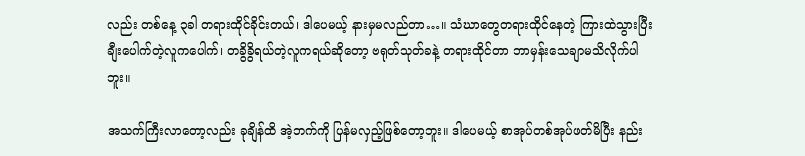လည်း တစ်နေ့ ၃ခါ တရားထိုင်ခိုင်းတယ်၊ ဒါပေမယ့် နားမှမလည်တာ…။ သံဃာတွေတရားထိုင်နေတဲ့ ကြားထဲသွားပြီး ချီးပေါက်တဲ့လူကပေါက်၊ တခွိခွိရယ်တဲ့လူကရယ်ဆိုတော့ ဗရုတ်သုတ်ခနဲ့ တရားထိုင်တာ ဘာမှန်းသေချာမသိလိုက်ပါဘူး။

အသက်ကြီးလာတော့လည်း ခုချိန်ထိ အဲ့ဘက်ကို ပြန်မလှည့်ဖြစ်တော့ဘူး။ ဒါပေမယ့် စာအုပ်တစ်အုပ်ဖတ်မိပြီး နည်း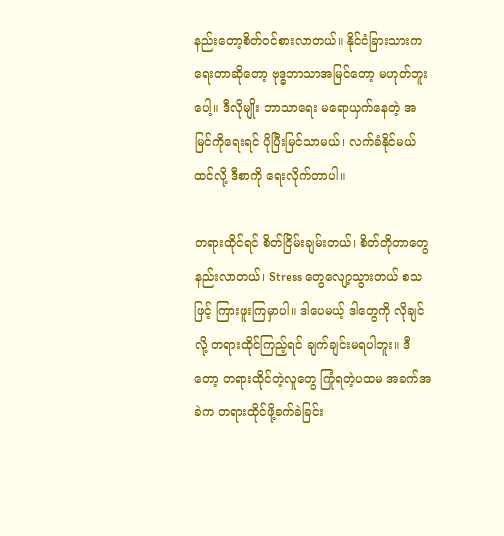နည်းတော့စိတ်ဝင်စားလာတယ်။ နိုင်ငံခြားသားကရေးတာဆိုတော့ ဗုဒ္ဓဘာသာအမြင်တော့ မဟုတ်ဘူးပေါ့။ ဒီလိုမျိုး ဘာသာရေး မရောယှက်နေတဲ့ အမြင်ကိုရေးရင် ပိုပြီးမြင်သာမယ်၊ လက်ခံနိုင်မယ်ထင်လို့ ဒီစာကို ရေးလိုက်တာပါ။

တရားထိုင်ရင် စိတ်ငြိမ်းချမ်းတယ်၊ စိတ်တိုတာတွေနည်းလာတယ်၊ Stress တွေလျော့သွားတယ် စသဖြင့် ကြားဖူးကြမှာပါ။ ဒါပေမယ့် ဒါတွေကို လိုချင်လို့ တရားထိုင်ကြည့်ရင် ချက်ချင်းမရပါဘူး။ ဒီတော့ တရားထိုင်တဲ့လူတွေ ကြုံရတဲ့ပထမ အခက်အခဲက တရားထိုင်ဖို့ခက်ခဲခြင်း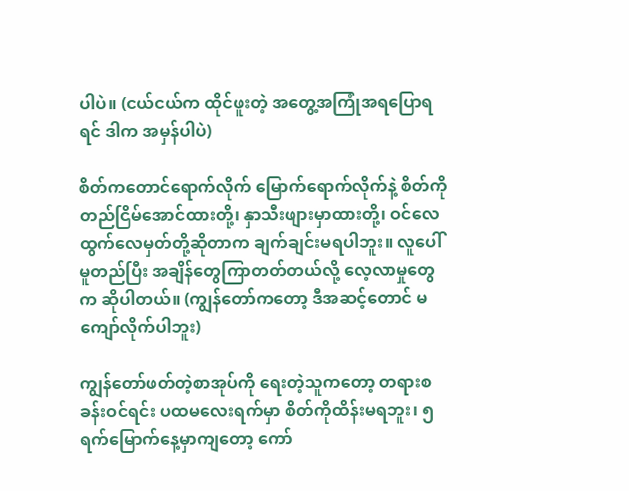ပါပဲ။ (ငယ်ငယ်က ထိုင်ဖူးတဲ့ အတွေ့အကြုံအရပြောရရင် ဒါက အမှန်ပါပဲ)

စိတ်ကတောင်ရောက်လိုက် မြောက်ရောက်လိုက်နဲ့ စိတ်ကိုတည်ငြိမ်အောင်ထားတို့၊ နှာသီးဖျားမှာထားတို့၊ ဝင်လေထွက်လေမှတ်တို့ဆိုတာက ချက်ချင်းမရပါဘူး။ လူပေါ်မူတည်ပြီး အချိန်တွေကြာတတ်တယ်လို့ လေ့လာမှုတွေက ဆိုပါတယ်။ (ကျွန်တော်ကတော့ ဒီအဆင့်တောင် မကျော်လိုက်ပါဘူး)

ကျွန်တော်ဖတ်တဲ့စာအုပ်ကို ရေးတဲ့သူကတော့ တရားစခန်းဝင်ရင်း ပထမလေးရက်မှာ စိတ်ကိုထိန်းမရဘူး၊ ၅ရက်မြောက်နေ့မှာကျတော့ ကော်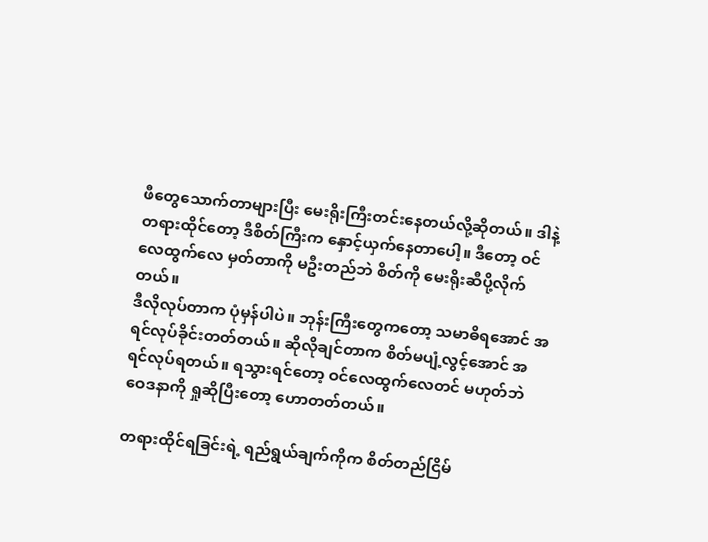ဖီတွေသောက်တာများပြီး မေးရိုးကြီးတင်းနေတယ်လို့ဆိုတယ်။ ဒါနဲ့ တရားထိုင်တော့ ဒီစိတ်ကြီးက နှောင့်ယှက်နေတာပေါ့။ ဒီတော့ ဝင်လေထွက်လေ မှတ်တာကို မဦးတည်ဘဲ စိတ်ကို မေးရိုးဆီပို့လိုက်တယ်။
ဒီလိုလုပ်တာက ပုံမှန်ပါပဲ။ ဘုန်းကြီးတွေကတော့ သမာဓိရအောင် အရင်လုပ်ခိုင်းတတ်တယ်။ ဆိုလိုချင်တာက စိတ်မပျံ့လွင့်အောင် အရင်လုပ်ရတယ်။ ရသွားရင်တော့ ဝင်လေထွက်လေတင် မဟုတ်ဘဲ ဝေဒနာကို ရှုဆိုပြီးတော့ ဟောတတ်တယ်။

တရားထိုင်ရခြင်းရဲ့ ရည်ရွယ်ချက်ကိုက စိတ်တည်ငြိမ်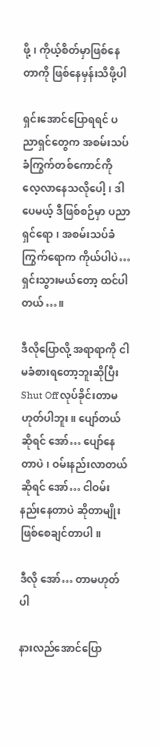ဖို့၊ ကိုယ့်စိတ်မှာဖြစ်နေတာကို ဖြစ်နေမှန်းသိဖို့ပါ

ရှင်းအောင်ပြောရရင် ပညာရှင်တွေက အစမ်းသပ်ခံကြွက်တစ်ကောင်ကို လေ့လာနေသလိုပေါ့၊ ဒါပေမယ့် ဒီဖြစ်စဉ်မှာ ပညာရှင်ရော၊ အစမ်းသပ်ခံကြွက်ရောက ကိုယ်ပါပဲ… ရှင်းသွားမယ်တော့ ထင်ပါတယ်…။

ဒီလိုပြောလို့ အရာရာကို ငါမခံစားရတော့ဘူးဆိုပြီး Shut Off လုပ်ခိုင်းတာမဟုတ်ပါဘူး။ ပျော်တယ်ဆိုရင် အော်… ပျော်နေတာပဲ၊ ဝမ်းနည်းလာတယ်ဆိုရင် အော်… ငါဝမ်းနည်းနေတာပဲ ဆိုတာမျိုး ဖြစ်စေချင်တာပါ။

ဒီလို အော်… တာမဟုတ်ပါ

နားလည်အောင်ပြော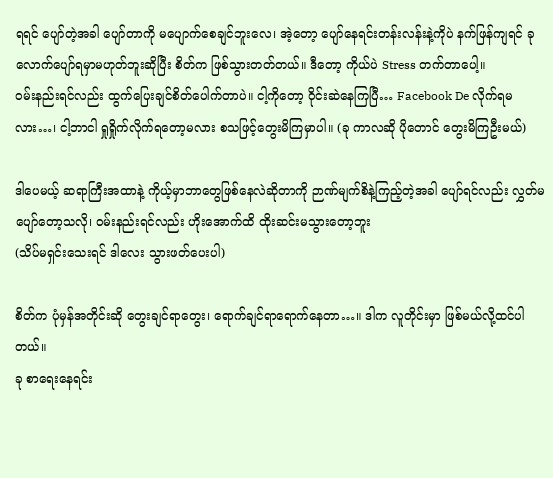ရရင် ပျော်တဲ့အခါ ပျော်တာကို မပျောက်စေချင်ဘူးလေ၊ အဲ့တော့ ပျော်နေရင်းတန်းလန်းနဲ့ကိုပဲ နက်ဖြန်ကျရင် ခုလောက်ပျော်ရမှာမဟုတ်ဘူးဆိုပြီး စိတ်က ဖြစ်သွားတတ်တယ်။ ဒီတော့ ကိုယ်ပဲ Stress တက်တာပေါ့။
ဝမ်းနည်းရင်လည်း ထွက်ပြေးချင်စိတ်ပေါက်တာပဲ။ ငါ့ကိုတော့ ဝိုင်းဆဲနေကြပြီ… Facebook De လိုက်ရမလား…၊ ငါ့ဘာငါ ရှုရှိုက်လိုက်ရတော့မလား စသဖြင့်တွေးမိကြမှာပါ။ (ခု ကာလဆို ပိုတောင် တွေးမိကြဦးမယ်)

ဒါပေမယ့် ဆရာကြီးအထာနဲ့ ကိုယ့်မှာဘာတွေဖြစ်နေလဲဆိုတာကို ဉာဏ်မျက်စိနဲ့ကြည့်တဲ့အခါ ပျော်ရင်လည်း လွှတ်မပျော်တော့သလို၊ ဝမ်းနည်းရင်လည်း ဟိုးအောက်ထိ ထိုးဆင်းမသွားတော့ဘူး
(သိပ်မရှင်းသေးရင် ဒါလေး သွားဖတ်ပေးပါ)

စိတ်က ပုံမှန်အတိုင်းဆို တွေးချင်ရာတွေး၊ ရောက်ချင်ရာရောက်နေတာ…။ ဒါက လူတိုင်းမှာ ဖြစ်မယ်လို့ထင်ပါတယ်။
ခု စာရေးနေရင်း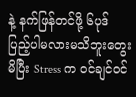နဲ့ နက်ဖြန်တင်ဖို့ ၆ပုဒ် ပြည့်ပါမလားမသိဘူးတွေးမိပြီး Stress က ဝင်ချင်ဝင်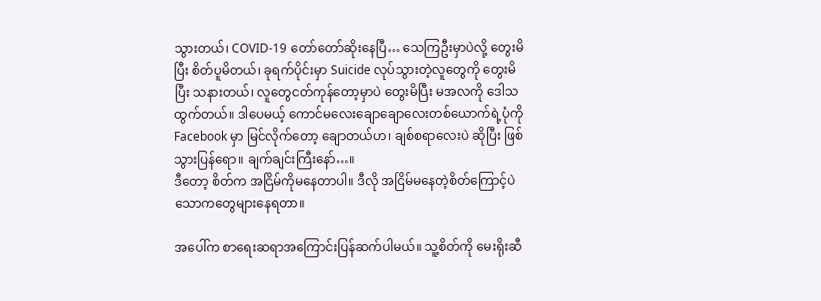သွားတယ်၊ COVID-19 တော်တော်ဆိုးနေပြီ… သေကြဦးမှာပဲလို့ တွေးမိပြီး စိတ်ပူမိတယ်၊ ခုရက်ပိုင်းမှာ Suicide လုပ်သွားတဲ့လူတွေကို တွေးမိပြီး သနားတယ်၊ လူတွေငတ်ကုန်တော့မှာပဲ တွေးမိပြီး မအလကို ဒေါသထွက်တယ်။ ဒါပေမယ့် ကောင်မလေးချောချောလေးတစ်ယောက်ရဲ့ပုံကို Facebook မှာ မြင်လိုက်တော့ ချောတယ်ဟ၊ ချစ်စရာလေးပဲ ဆိုပြီး ဖြစ်သွားပြန်ရော။ ချက်ချင်းကြီးနော်…။
ဒီတော့ စိတ်က အငြိမ်ကိုမနေတာပါ။ ဒီလို အငြိမ်မနေတဲ့စိတ်ကြောင့်ပဲ သောကတွေများနေရတာ။

အပေါ်က စာရေးဆရာအကြောင်းပြန်ဆက်ပါမယ်။ သူ့စိတ်ကို မေးရိုးဆီ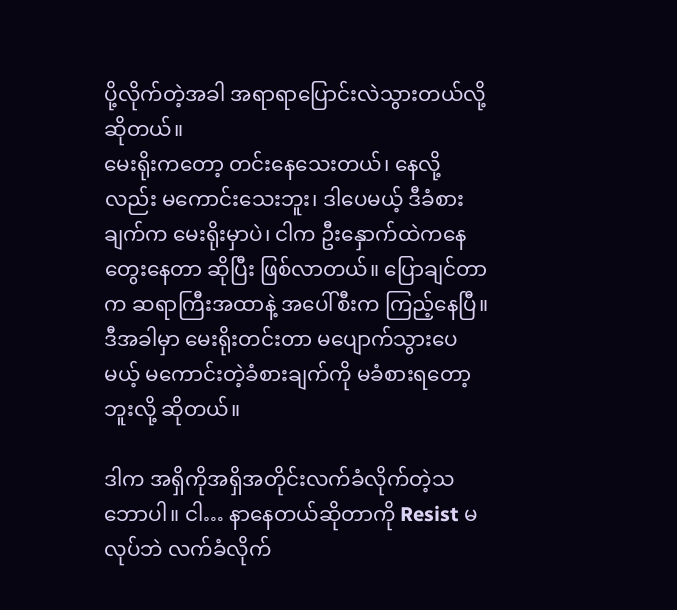ပို့လိုက်တဲ့အခါ အရာရာပြောင်းလဲသွားတယ်လို့ဆိုတယ်။
မေးရိုးကတော့ တင်းနေသေးတယ်၊ နေလို့လည်း မကောင်းသေးဘူး၊ ဒါပေမယ့် ဒီခံစားချက်က မေးရိုးမှာပဲ၊ ငါက ဦးနှောက်ထဲကနေတွေးနေတာ ဆိုပြီး ဖြစ်လာတယ်။ ပြောချင်တာက ဆရာကြီးအထာနဲ့ အပေါ်စီးက ကြည့်နေပြီ။
ဒီအခါမှာ မေးရိုးတင်းတာ မပျောက်သွားပေမယ့် မကောင်းတဲ့ခံစားချက်ကို မခံစားရတော့ဘူးလို့ ဆိုတယ်။

ဒါက အရှိကိုအရှိအတိုင်းလက်ခံလိုက်တဲ့သဘောပါ။ ငါ… နာနေတယ်ဆိုတာကို Resist မလုပ်ဘဲ လက်ခံလိုက်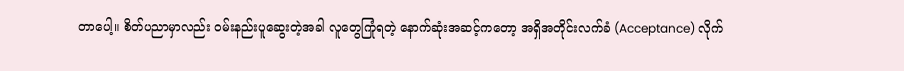တာပေါ့။ စိတ်ပညာမှာလည်း ဝမ်းနည်းပူဆွေးတဲ့အခါ လူတွေကြုံရတဲ့ နောက်ဆုံးအဆင့်ကတော့ အရှိအတိုင်းလက်ခံ (Acceptance) လိုက်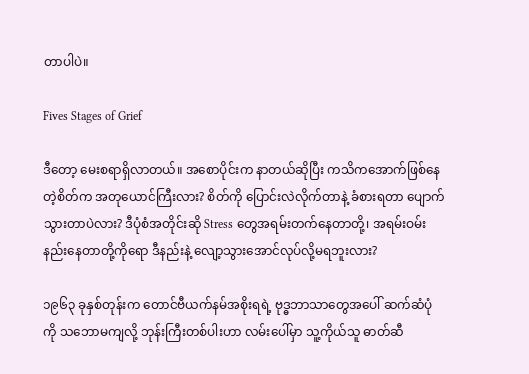တာပါပဲ။

Fives Stages of Grief

ဒီတော့ မေးစရာရှိလာတယ်။ အစောပိုင်းက နာတယ်ဆိုပြီး ကသိကအောက်ဖြစ်နေတဲ့စိတ်က အတုယောင်ကြီးလား? စိတ်ကို ပြောင်းလဲလိုက်တာနဲ့ ခံစားရတာ ပျောက်သွားတာပဲလား? ဒီပုံစံအတိုင်းဆို Stress တွေအရမ်းတက်နေတာတို့၊ အရမ်းဝမ်းနည်းနေတာတို့ကိုရော ဒီနည်းနဲ့ လျော့သွားအောင်လုပ်လို့မရဘူးလား?

၁၉၆၃ ခုနှစ်တုန်းက တောင်ဗီယက်နမ်အစိုးရရဲ့ ဗုဒ္ဓဘာသာတွေအပေါ် ဆက်ဆံပုံကို သဘောမကျလို့ ဘုန်းကြီးတစ်ပါးဟာ လမ်းပေါ်မှာ သူ့ကိုယ်သူ ဓာတ်ဆီ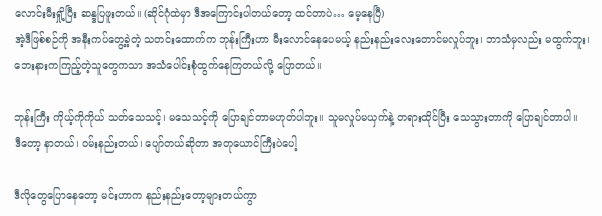လောင်းမီးရှို့ပြီး ဆန္ဒပြဖူးတယ်။ (ဆိုင်ဂုံထဲမှာ ဒီအကြောင်းပါတယ်တော့ ထင်တာပဲ… မေ့နေပြီ)
အဲ့ဒီဖြစ်စဉ်ကို အနီးကပ်တွေ့ခဲ့တဲ့ သတင်းထောက်က ဘုန်းကြီးဟာ မီးလောင်နေပေမယ့် နည်းနည်းလေးတောင်မလှုပ်ဘူး၊ ဘာသံမှလည်း မထွက်ဘူး၊ ဘေးနားကကြည့်တဲ့သူတွေကသာ အသံပေါင်းစုံထွက်နေကြတယ်လို့ ပြောတယ်။

ဘုန်းကြီး ကိုယ့်ကိုကိုယ် သတ်သေသင့်၊ မသေသင့်ကို ပြောချင်တာမဟုတ်ပါဘူး။ သူမလှုပ်မယှက်နဲ့ တရားထိုင်ပြီး သေသွားတာကို ပြောချင်တာပါ။
ဒီတော့ နာတယ်၊ ဝမ်းနည်းတယ်၊ ပျော်တယ်ဆိုတာ အတုယောင်ကြီးပဲပေါ့

ဒီလိုတွေပြောနေတော့ မင်းဟာက နည်းနည်းတော့များတယ်ကွာ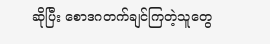ဆိုပြီး စောဒဂတက်ချင်ကြတဲ့သူတွေ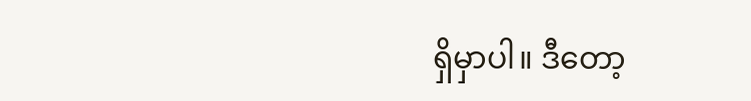ရှိမှာပါ။ ဒီတော့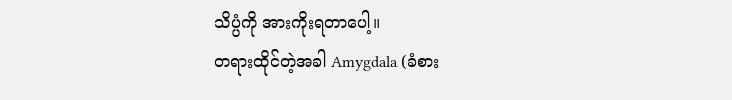သိပ္ပံကို အားကိုးရတာပေါ့။
တရားထိုင်တဲ့အခါ Amygdala (ခံစား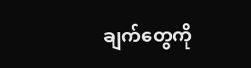ချက်တွေကို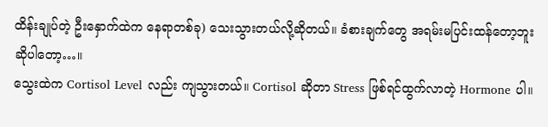ထိန်းချုပ်တဲ့ ဦးနှောက်ထဲက နေရာတစ်ခု) သေးသွားတယ်လို့ဆိုတယ်။ ခံစားချက်တွေ အရမ်းမပြင်းထန်တော့ဘူးဆိုပါတော့…။
သွေးထဲက Cortisol Level လည်း ကျသွားတယ်။ Cortisol ဆိုတာ Stress ဖြစ်ရင်ထွက်လာတဲ့ Hormone ပါ။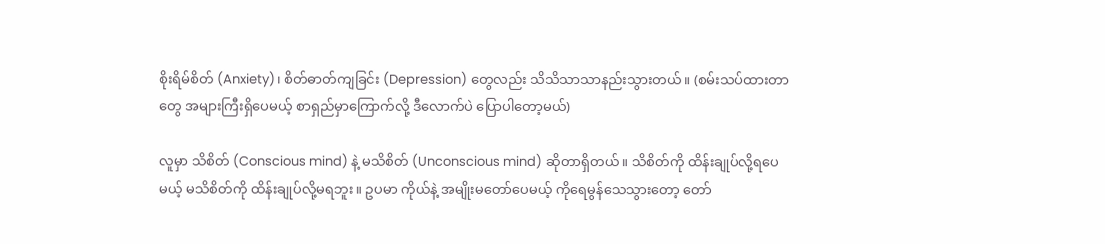စိုးရိမ်စိတ် (Anxiety)၊ စိတ်ဓာတ်ကျခြင်း (Depression) တွေလည်း သိသိသာသာနည်းသွားတယ်။ (စမ်းသပ်ထားတာတွေ အများကြီးရှိပေမယ့် စာရှည်မှာကြောက်လို့ ဒီလောက်ပဲ ပြောပါတော့မယ်)

လူမှာ သိစိတ် (Conscious mind) နဲ့ မသိစိတ် (Unconscious mind) ဆိုတာရှိတယ်။ သိစိတ်ကို ထိန်းချုပ်လို့ရပေမယ့် မသိစိတ်ကို ထိန်းချုပ်လို့မရဘူး။ ဥပမာ ကိုယ်နဲ့ အမျိုးမတော်ပေမယ့် ကိုရေမွန်သေသွားတော့ တော်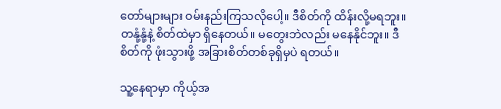တော်များများ ဝမ်းနည်းကြသလိုပေါ့။ ဒီစိတ်ကို ထိန်းလို့မရဘူး။ တနုံ့နုံ့နဲ့ စိတ်ထဲမှာ ရှိနေတယ်။ မတွေးဘဲလည်း မနေနိုင်ဘူး။ ဒီစိတ်ကို ဖုံးသွားဖို့ အခြားစိတ်တစ်ခုရှိမှပဲ ရတယ်။

သူ့နေရာမှာ ကိုယ့်အ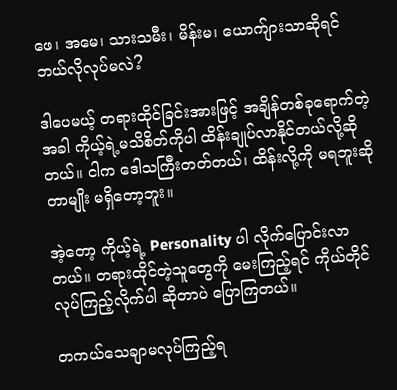ဖေ၊ အမေ၊ သားသမီး၊ မိန်းမ၊ ယောက်ျားသာဆိုရင် ဘယ်လိုလုပ်မလဲ?

ဒါပေမယ့် တရားထိုင်ခြင်းအားဖြင့် အချိန်တစ်ခုရောက်တဲ့အခါ ကိုယ့်ရဲ့မသိစိတ်ကိုပါ ထိန်းချုပ်လာနိုင်တယ်လို့ဆိုတယ်။ ငါက ဒေါသကြီးတတ်တယ်၊ ထိန်းလို့ကို မရဘူးဆိုတာမျိုး မရှိတော့ဘူး။

အဲ့တော့ ကိုယ့်ရဲ့ Personality ပါ လိုက်ပြောင်းလာတယ်။ တရားထိုင်တဲ့သူတွေကို မေးကြည့်ရင် ကိုယ်တိုင်လုပ်ကြည့်လိုက်ပါ ဆိုတာပဲ ပြောကြတယ်။

တကယ်သေချာမလုပ်ကြည့်ရ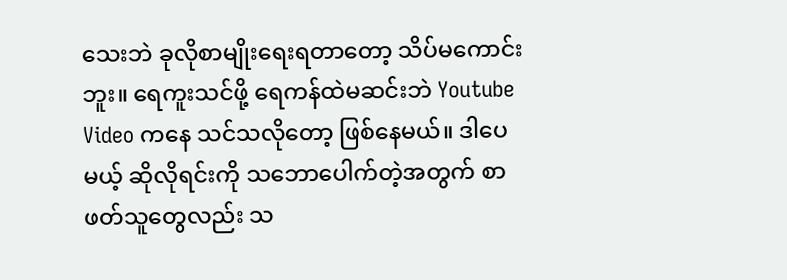သေးဘဲ ခုလိုစာမျိုးရေးရတာတော့ သိပ်မကောင်းဘူး။ ရေကူးသင်ဖို့ ရေကန်ထဲမဆင်းဘဲ Youtube Video ကနေ သင်သလိုတော့ ဖြစ်နေမယ်။ ဒါပေမယ့် ဆိုလိုရင်းကို သဘောပေါက်တဲ့အတွက် စာဖတ်သူတွေလည်း သ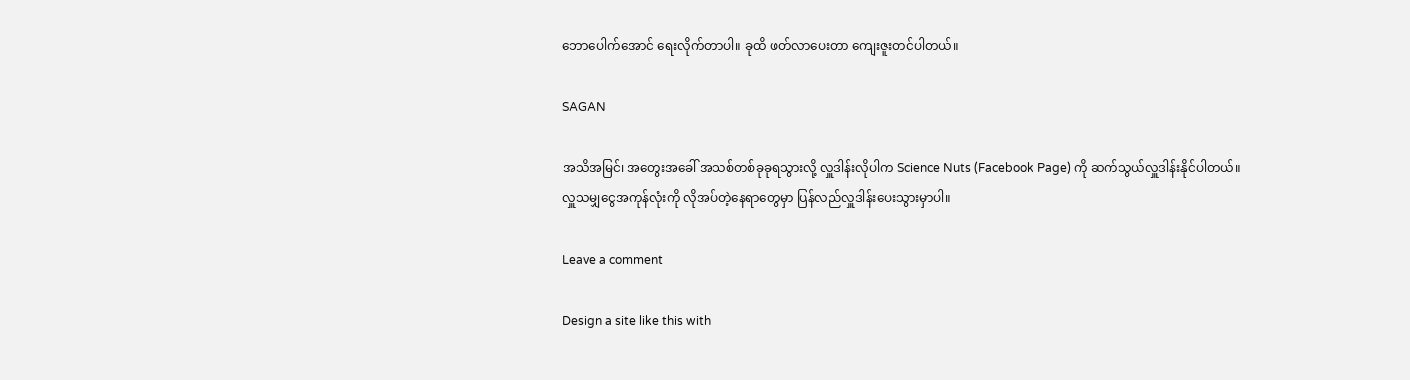ဘောပေါက်အောင် ရေးလိုက်တာပါ။ ခုထိ ဖတ်လာပေးတာ ကျေးဇူးတင်ပါတယ်။

SAGAN

အသိအမြင်၊ အတွေးအခေါ် အသစ်တစ်ခုခုရသွားလို့ လှူဒါန်းလိုပါက Science Nuts (Facebook Page) ကို ဆက်သွယ်လှူဒါန်းနိုင်ပါတယ်။
လှူသမျှငွေအကုန်လုံးကို လိုအပ်တဲ့နေရာတွေမှာ ပြန်လည်လှူဒါန်းပေးသွားမှာပါ။

Leave a comment

Design a site like this with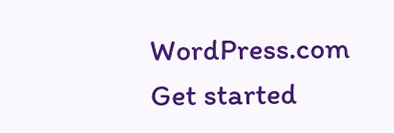WordPress.com
Get started